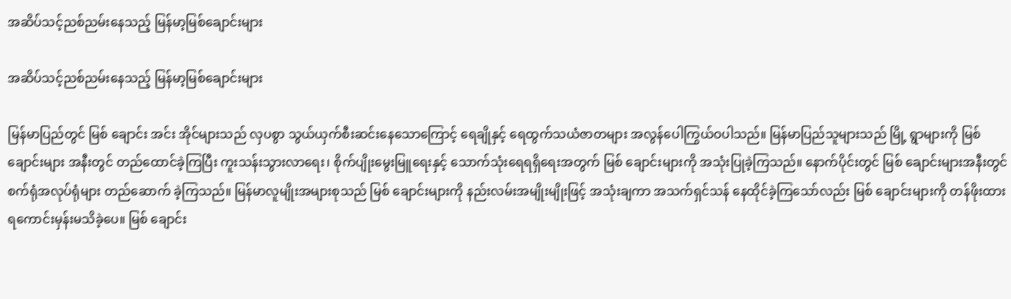အဆိပ်သင့်ညစ်ညမ်းနေသည့် မြန်မာ့မြစ်ချောင်းများ

အဆိပ်သင့်ညစ်ညမ်းနေသည့် မြန်မာ့မြစ်ချောင်းများ

မြန်မာပြည်တွင် မြစ် ချောင်း အင်း အိုင်များသည် လှပစွာ သွယ်ယှက်စီးဆင်းနေသောကြောင့် ရေချိုနှင့် ရေထွက်သယံဇာတများ အလွန်ပေါကြွယ်ဝပါသည်။ မြန်မာပြည်သူများသည် မြို့ ရွာများကို မြစ် ချောင်းများ အနီးတွင် တည်ထောင်ခဲ့ကြပြီး ကူးသန်းသွားလာရေး၊ စိုက်ပျိုးမွေးမြူရေးနှင့် သောက်သုံးရေရရှိရေးအတွက် မြစ် ချောင်းများကို အသုံးပြုခဲ့ကြသည်။ နောက်ပိုင်းတွင် မြစ် ချောင်းများအနီးတွင် စက်ရုံအလုပ်ရုံများ တည်ဆောက် ခဲ့ကြသည်။ မြန်မာလူမျိုးအများစုသည် မြစ် ချောင်းများကို နည်းလမ်းအမျိုးမျိုးဖြင့် အသုံးချကာ အသက်ရှင်သန် နေထိုင်ခဲ့ကြသော်လည်း မြစ် ချောင်းများကို တန်ဖိုးထားရကောင်းမှန်းမသိခဲ့ပေ။ မြစ် ချောင်း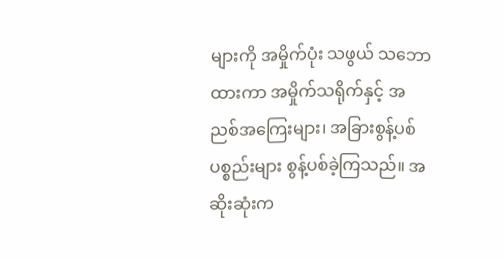များကို အမှိုက်ပုံး သဖွယ် သဘောထားကာ အမှိုက်သရိုက်နှင့် အညစ်အကြေးများ၊ အခြားစွန့်ပစ်ပစ္စည်းများ စွန့်ပစ်ခဲ့ကြသည်။ အဆိုးဆုံးက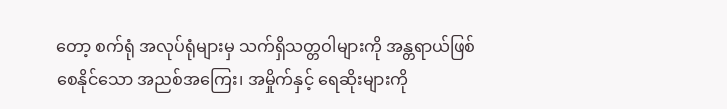တော့ စက်ရုံ အလုပ်ရုံများမှ သက်ရှိသတ္တဝါများကို အန္တရာယ်ဖြစ်စေနိုင်သော အညစ်အကြေး၊ အမှိုက်နှင့် ရေဆိုးများကို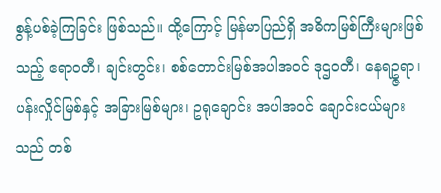စွန့်ပစ်ခဲ့ကြခြင်း ဖြစ်သည်။ ထို့ကြောင့် မြန်မာပြည်ရှိ အဓိကမြစ်ကြီးများဖြစ်သည့် ဧရာဝတီ၊ ချင်းတွင်း၊ စစ်တောင်းမြစ်အပါအဝင် ဒုဌဝတီ၊ နေရဥ္ဇရာ၊ ပန်းလှိုင်မြစ်နှင့် အခြားမြစ်များ၊ ဥရုချောင်း အပါအဝင် ချောင်းငယ်များသည် တစ်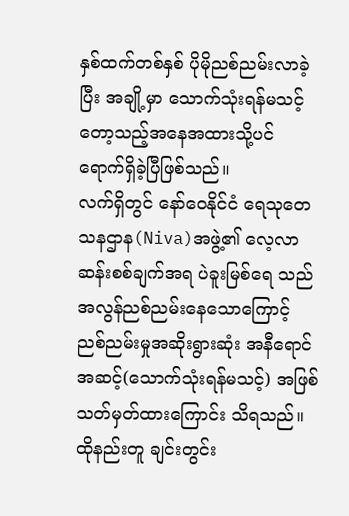နှစ်ထက်တစ်နှစ် ပိုမိုညစ်ညမ်းလာခဲ့ပြီး အချို့မှာ သောက်သုံးရန်မသင့် တော့သည့်အနေအထားသို့ပင် ရောက်ရှိခဲ့ပြီဖြစ်သည်။
လက်ရှိတွင် နော်ဝေနိုင်ငံ ရေသုတေသနဌာန(Niva)အဖွဲ့၏ လေ့လာဆန်းစစ်ချက်အရ ပဲခူးမြစ်ရေ သည် အလွန်ညစ်ညမ်းနေသောကြောင့် ညစ်ညမ်းမှုအဆိုးရွားဆုံး အနီရောင်အဆင့်(သောက်သုံးရန်မသင့်) အဖြစ် သတ်မှတ်ထားကြောင်း သိရသည်။ ထိုနည်းတူ ချင်းတွင်း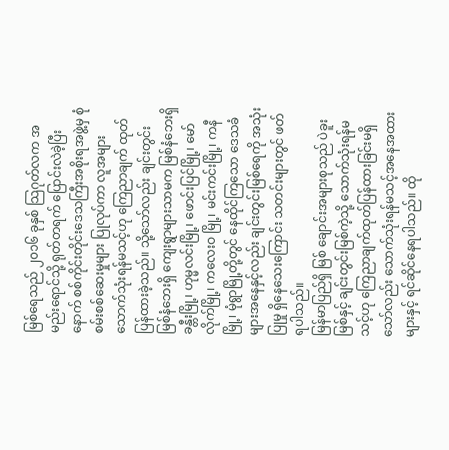မြစ်ရေသည် ၂၀၁၆ ခုနှစ် သြဂုတ်လက အမည်းရောင်သို့ ရုတ်တရက် ပြောင်းလဲခဲ့ပြီးနောက် စစ်ကိုင်းတိုင်းဒေသကြီးအစိုးရအဖွဲ့မှ စုံစမ်းစစ်ဆေးမှုများ ပြုလုပ်ကာ လူအများ သောက်သုံးရန်မသင့်ဟု ကြေညာချက် ထုတ်ပြန်ထားခဲ့သည်။ သို့သော်လည်း ချင်းတွင်း မြစ်နံဘေးရှိ ကျေးရွာများသာမက မြစ်နံဘေးရှိ ခန္တီးမြို့၊ ဟုမ္မလင်းမြို့၊ ဖောင်းပြင်မြို့၊ မော်လိုက်မြို့၊ ကလေးဝ မြို့၊ မင်းကင်းမြို့၊ ကနီမြို့၊ မုံရွာမြို့တို့တွင် နေထိုင်ကြသော ဒေသခံများအနေနှင့်လည်း ချင်းတွင်းမြစ်ရေကို အသုံးပြုမှု ရှိနေသေးကြောင်း သတင်းများတွင် ဖတ်ရပါသည်။
မြန်မာပြည်ရှိ မြစ် ချောင်းအများစုသည် ပဲခူးမြစ်နှင့် ချင်းတွင်းမြစ်ကဲ့သို့ သောက်သုံးရန်မသင့်ဟု ကြေညာချက်ထုတ်ပြန်ထားခြင်းမရှိသော်လည်း သောက်သုံးရန်မသင့်အနေအထားများနှင့် ရင်ဆိုင်နေရပါသည်။ ထို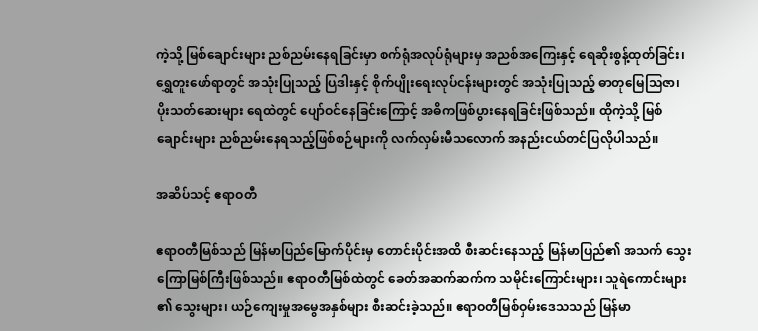ကဲ့သို့ မြစ်ချောင်းများ ညစ်ညမ်းနေရခြင်းမှာ စက်ရုံအလုပ်ရုံများမှ အညစ်အကြေးနှင့် ရေဆိုးစွန့်ထုတ်ခြင်း၊ ရွှေတူးဖော်ရာတွင် အသုံးပြုသည့် ပြဒါးနှင့် စိုက်ပျိုးရေးလုပ်ငန်းများတွင် အသုံးပြုသည့် ဓာတုမြေသြဇာ၊ ပိုးသတ်ဆေးများ ရေထဲတွင် ပျော်ဝင်နေခြင်းကြောင့် အဓိကဖြစ်ပွားနေရခြင်းဖြစ်သည်။ ထိုကဲ့သို့ မြစ်ချောင်းများ ညစ်ညမ်းနေရသည့်ဖြစ်စဉ်များကို လက်လှမ်းမီသလောက် အနည်းငယ်တင်ပြလိုပါသည်။

အဆိပ်သင့် ဧရာဝတီ

ဧရာဝတီမြစ်သည် မြန်မာပြည်မြောက်ပိုင်းမှ တောင်းပိုင်းအထိ စီးဆင်းနေသည့် မြန်မာပြည်၏ အသက် သွေးကြောမြစ်ကြီးဖြစ်သည်။ ဧရာဝတီမြစ်ထဲတွင် ခေတ်အဆက်ဆက်က သမိုင်းကြောင်းများ၊ သူရဲကောင်းများ ၏ သွေးများ၊ ယဉ်ကျေးမှုအမွေအနှစ်များ စီးဆင်းခဲ့သည်။ ဧရာဝတီမြစ်ဝှမ်းဒေသသည် မြန်မာ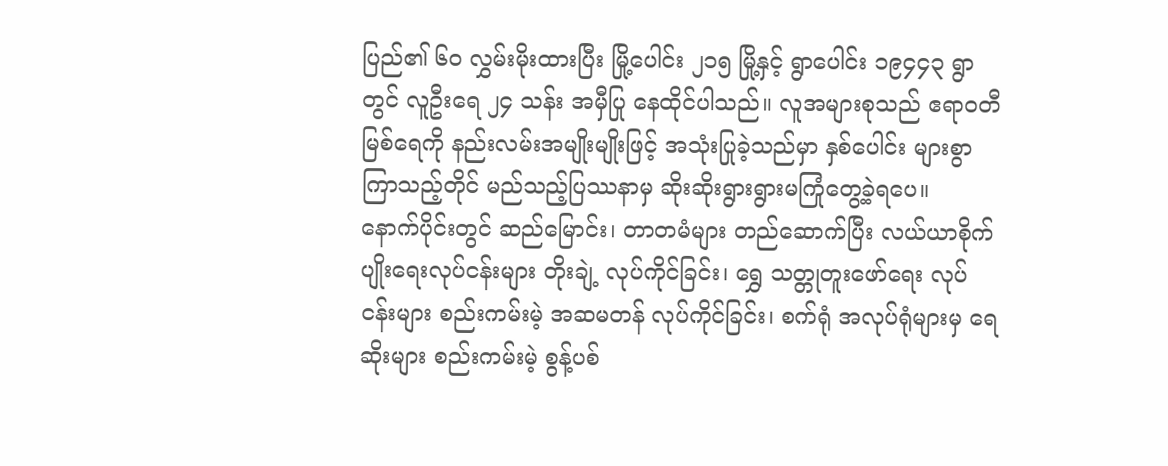ပြည်၏ ၆၀ လွှမ်းမိုးထားပြီး မြို့ပေါင်း ၂၁၅ မြို့နှင့် ရွာပေါင်း ၁၉၄၄၃ ရွာတွင် လူဦးရေ ၂၄ သန်း အမှီပြု နေထိုင်ပါသည်။ လူအများစုသည် ဧရာဝတီမြစ်ရေကို နည်းလမ်းအမျိုးမျိုးဖြင့် အသုံးပြုခဲ့သည်မှာ နှစ်ပေါင်း များစွာ ကြာသည့်တိုင် မည်သည့်ပြဿနာမှ ဆိုးဆိုးရွားရွားမကြုံတွေ့ခဲ့ရပေ။
နောက်ပိုင်းတွင် ဆည်မြောင်း၊ တာတမံများ တည်ဆောက်ပြီး လယ်ယာစိုက်ပျိုးရေးလုပ်ငန်းများ တိုးချဲ့ လုပ်ကိုင်ခြင်း၊ ရွှေ သတ္တုတူးဖော်ရေး လုပ်ငန်းများ စည်းကမ်းမဲ့ အဆမတန် လုပ်ကိုင်ခြင်း၊ စက်ရုံ အလုပ်ရုံများမှ ရေဆိုးများ စည်းကမ်းမဲ့ စွန့်ပစ်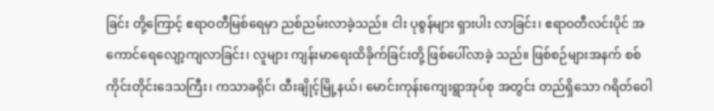ခြင်း တို့ကြောင့် ဧရာဝတီမြစ်ရေမှာ ညစ်ညမ်းလာခဲ့သည်။ ငါး ပုစွန်များ ရှားပါး လာခြင်း၊ ဧရာဝတီလင်းပိုင် အကောင်ရေလျော့ကျလာခြင်း၊ လူများ ကျန်းမာရေးထိခိုက်ခြင်းတို့ ဖြစ်ပေါ်လာခဲ့ သည်။ ဖြစ်စဉ်များအနက် စစ်ကိုင်းတိုင်းဒေသကြီး၊ ကသာခရိုင်၊ ထီးချိုင့်မြို့နယ်၊ မောင်းကုန်းကျေးရွာအုပ်စု အတွင်း တည်ရှိသော ဂရိတ်ဝေါ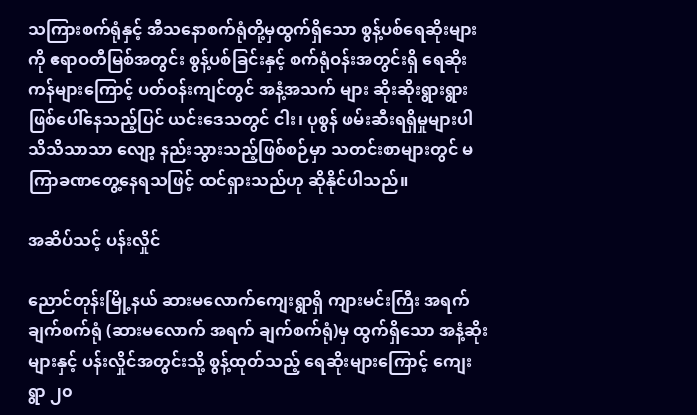သကြားစက်ရုံနှင့် အီသနောစက်ရုံတို့မှထွက်ရှိသော စွန့်ပစ်ရေဆိုးများကို ဧရာဝတီမြစ်အတွင်း စွန့်ပစ်ခြင်းနှင့် စက်ရုံဝန်းအတွင်းရှိ ရေဆိုးကန်များကြောင့် ပတ်ဝန်းကျင်တွင် အနံ့အသက် များ ဆိုးဆိုးရွားရွား ဖြစ်ပေါ်နေသည့်ပြင် ယင်းဒေသတွင် ငါး၊ ပုစွန် ဖမ်းဆီးရရှိမှုများပါ သိသိသာသာ လျော့ နည်းသွားသည့်ဖြစ်စဉ်မှာ သတင်းစာများတွင် မကြာခဏတွေ့နေရသဖြင့် ထင်ရှားသည်ဟု ဆိုနိုင်ပါသည်။

အဆိပ်သင့် ပန်းလှိုင်

ညောင်တုန်းမြို့နယ် ဆားမလောက်ကျေးရွာရှိ ကျားမင်းကြီး အရက်ချက်စက်ရုံ (ဆားမလောက် အရက် ချက်စက်ရုံ)မှ ထွက်ရှိသော အနံ့ဆိုးများနှင့် ပန်းလှိုင်အတွင်းသို့ စွန့်ထုတ်သည့် ရေဆိုးများကြောင့် ကျေးရွာ ၂၀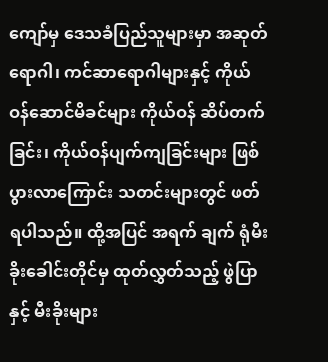ကျော်မှ ဒေသခံပြည်သူများမှာ အဆုတ်ရောဂါ၊ ကင်ဆာရောဂါများနှင့် ကိုယ်ဝန်ဆောင်မိခင်များ ကိုယ်ဝန် ဆိပ်တက်ခြင်း၊ ကိုယ်ဝန်ပျက်ကျခြင်းများ ဖြစ်ပွားလာကြောင်း သတင်းများတွင် ဖတ်ရပါသည်။ ထို့အပြင် အရက် ချက် ရုံမီးခိုးခေါင်းတိုင်မှ ထုတ်လွှတ်သည့် ဖွဲပြာနှင့် မီးခိုးများ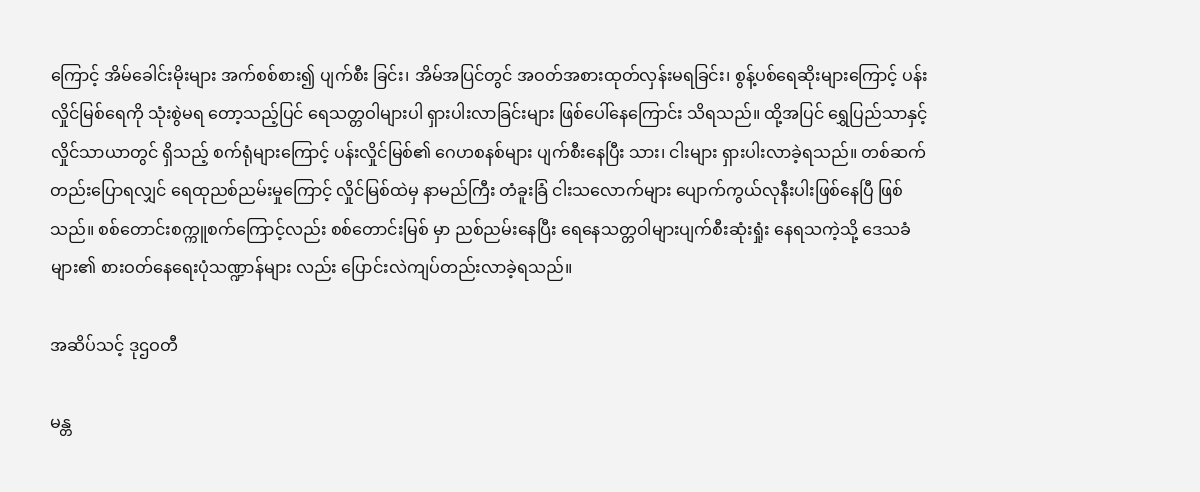ကြောင့် အိမ်ခေါင်းမိုးများ အက်စစ်စား၍ ပျက်စီး ခြင်း၊ အိမ်အပြင်တွင် အဝတ်အစားထုတ်လှန်းမရခြင်း၊ စွန့်ပစ်ရေဆိုးများကြောင့် ပန်းလှိုင်မြစ်ရေကို သုံးစွဲမရ တော့သည့်ပြင် ရေသတ္တဝါများပါ ရှားပါးလာခြင်းများ ဖြစ်ပေါ်နေကြောင်း သိရသည်။ ထို့အပြင် ရွှေပြည်သာနှင့် လှိုင်သာယာတွင် ရှိသည့် စက်ရုံများကြောင့် ပန်းလှိုင်မြစ်၏ ဂေဟစနစ်များ ပျက်စီးနေပြီး သား၊ ငါးများ ရှားပါးလာခဲ့ရသည်။ တစ်ဆက်တည်းပြောရလျှင် ရေထုညစ်ညမ်းမှုကြောင့် လှိုင်မြစ်ထဲမှ နာမည်ကြီး တံခူးခြံ ငါးသလောက်များ ပျောက်ကွယ်လုနီးပါးဖြစ်နေပြီ ဖြစ်သည်။ စစ်တောင်းစက္ကူစက်ကြောင့်လည်း စစ်တောင်းမြစ် မှာ ညစ်ညမ်းနေပြီး ရေနေသတ္တဝါများပျက်စီးဆုံးရှုံး နေရသကဲ့သို့ ဒေသခံများ၏ စားဝတ်နေရေးပုံသဏ္ဍာန်များ လည်း ပြောင်းလဲကျပ်တည်းလာခဲ့ရသည်။

အဆိပ်သင့် ဒုဌဝတီ

မန္တ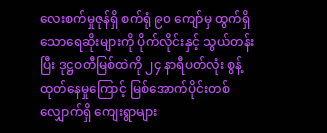လေးစက်မှုဇုန်ရှိ စက်ရုံ ၉၀ ကျော်မှ ထွက်ရှိသောရေဆိုးများကို ပိုက်လိုင်းနှင့် သွယ်တန်းပြီး ဒုဋ္ဌဝတီမြစ်ထဲကို ၂၄ နာရီပတ်လုံး စွန့်ထုတ်နေမှုကြောင့် မြစ်အောက်ပိုင်းတစ်လျှောက်ရှိ ကျေးရွာများ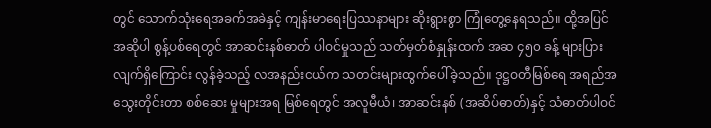တွင် သောက်သုံးရေအခက်အခဲနှင့် ကျန်းမာရေးပြဿနာများ ဆိုးရွားစွာ ကြုံတွေ့နေရသည်။ ထို့အပြင် အဆိုပါ စွန့်ပစ်ရေတွင် အာဆင်းနစ်ဓာတ် ပါဝင်မှုသည် သတ်မှတ်စံနှုန်းထက် အဆ ၄၅၀ ခန့် များပြားလျက်ရှိကြောင်း လွန်ခဲ့သည့် လအနည်းငယ်က သတင်းများထွက်ပေါ်ခဲ့သည်။ ဒုဋ္ဌဝတီမြစ်ရေ အရည်အသွေးတိုင်းတာ စစ်ဆေး မှုများအရ မြစ်ရေတွင် အလူမီယံ၊ အာဆင်းနစ် (အဆိပ်ဓာတ်)နှင့် သံဓာတ်ပါဝင်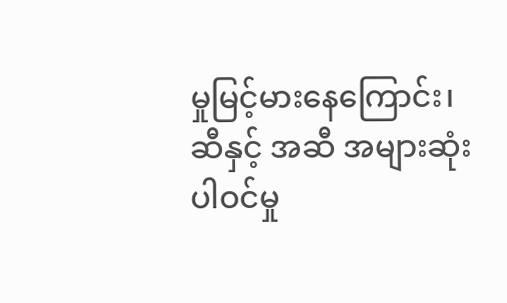မှုမြင့်မားနေကြောင်း၊ ဆီနှင့် အဆီ အများဆုံးပါဝင်မှု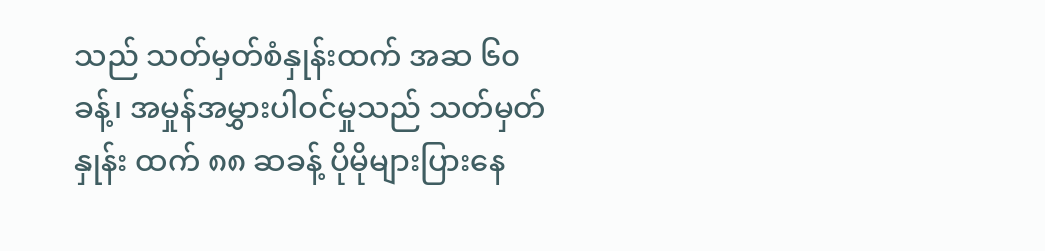သည် သတ်မှတ်စံနှုန်းထက် အဆ ၆၀ ခန့်၊ အမှုန်အမွှားပါဝင်မှုသည် သတ်မှတ်နှုန်း ထက် ၈၈ ဆခန့် ပိုမိုများပြားနေ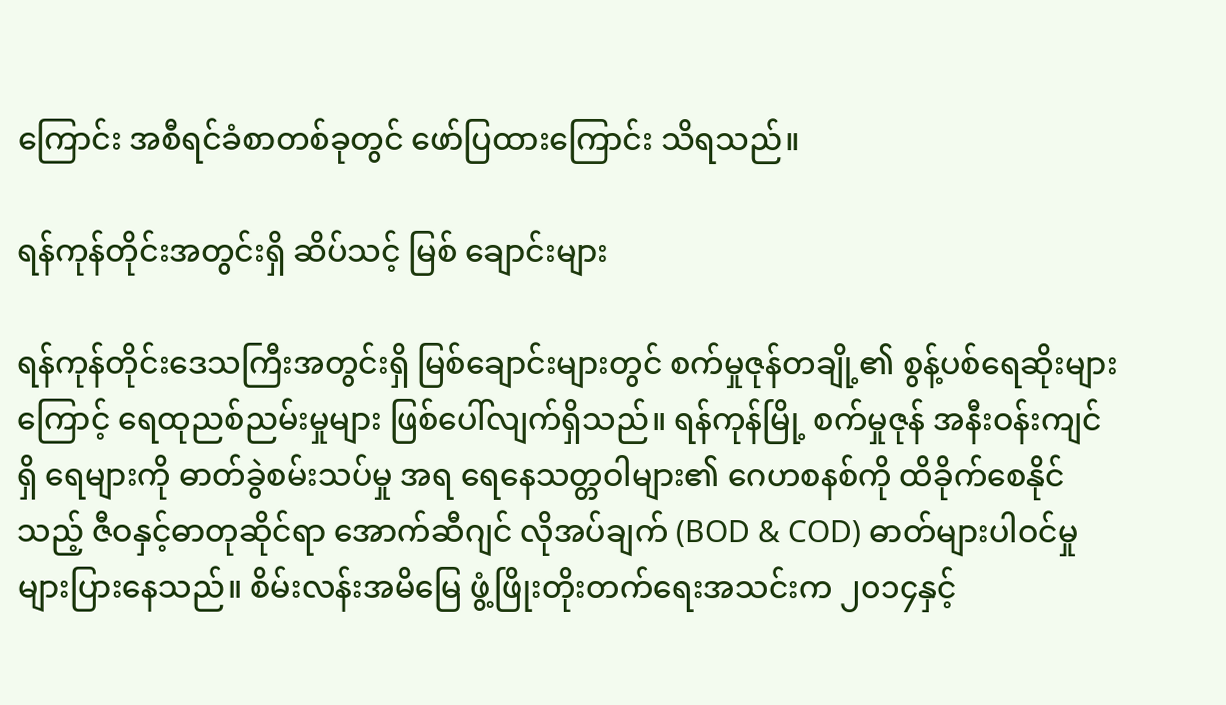ကြောင်း အစီရင်ခံစာတစ်ခုတွင် ဖော်ပြထားကြောင်း သိရသည်။

ရန်ကုန်တိုင်းအတွင်းရှိ ဆိပ်သင့် မြစ် ချောင်းများ

ရန်ကုန်တိုင်းဒေသကြီးအတွင်းရှိ မြစ်ချောင်းများတွင် စက်မှုဇုန်တချို့၏ စွန့်ပစ်ရေဆိုးများကြောင့် ရေထုညစ်ညမ်းမှုများ ဖြစ်ပေါ်လျက်ရှိသည်။ ရန်ကုန်မြို့ စက်မှုဇုန် အနီးဝန်းကျင်ရှိ ရေများကို ဓာတ်ခွဲစမ်းသပ်မှု အရ ရေနေသတ္တဝါများ၏ ဂေဟစနစ်ကို ထိခိုက်စေနိုင်သည့် ဇီဝနှင့်ဓာတုဆိုင်ရာ အောက်ဆီဂျင် လိုအပ်ချက် (BOD & COD) ဓာတ်များပါဝင်မှု များပြားနေသည်။ စိမ်းလန်းအမိမြေ ဖွံ့ဖြိုးတိုးတက်ရေးအသင်းက ၂၀၁၄နှင့်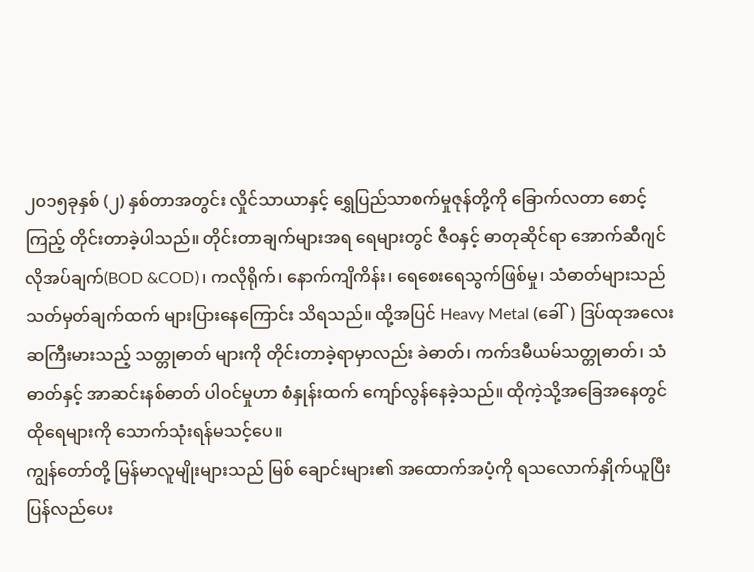၂၀၁၅ခုနှစ် (၂) နှစ်တာအတွင်း လှိုင်သာယာနှင့် ရွှေပြည်သာစက်မှုဇုန်တို့ကို ခြောက်လတာ စောင့်ကြည့် တိုင်းတာခဲ့ပါသည်။ တိုင်းတာချက်များအရ ရေများတွင် ဇီဝနှင့် ဓာတုဆိုင်ရာ အောက်ဆီဂျင်လိုအပ်ချက်(BOD &COD)၊ ကလိုရိုက်၊ နောက်ကျိကိန်း၊ ရေစေးရေသွက်ဖြစ်မှု၊ သံဓာတ်များသည် သတ်မှတ်ချက်ထက် များပြားနေကြောင်း သိရသည်။ ထို့အပြင် Heavy Metal (ခေါ်) ဒြပ်ထုအလေးဆကြီးမားသည့် သတ္တုဓာတ် များကို တိုင်းတာခဲ့ရာမှာလည်း ခဲဓာတ်၊ ကက်ဒမီယမ်သတ္တုဓာတ်၊ သံဓာတ်နှင့် အာဆင်းနစ်ဓာတ် ပါဝင်မှုဟာ စံနှုန်းထက် ကျော်လွန်နေခဲ့သည်။ ထိုကဲ့သို့အခြေအနေတွင် ထိုရေများကို သောက်သုံးရန်မသင့်ပေ။
ကျွန်တော်တို့ မြန်မာလူမျိုးများသည် မြစ် ချောင်းများ၏ အထောက်အပံ့ကို ရသလောက်နှိုက်ယူပြီး ပြန်လည်ပေး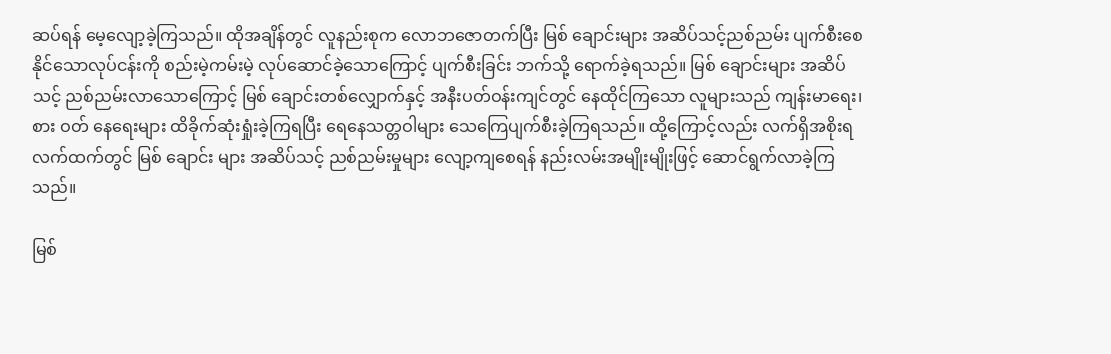ဆပ်ရန် မေ့လျော့ခဲ့ကြသည်။ ထိုအချိန်တွင် လူနည်းစုက လောဘဇောတက်ပြီး မြစ် ချောင်းများ အဆိပ်သင့်ညစ်ညမ်း ပျက်စီးစေနိုင်သောလုပ်ငန်းကို စည်းမဲ့ကမ်းမဲ့ လုပ်ဆောင်ခဲ့သောကြောင့် ပျက်စီးခြင်း ဘက်သို့ ရောက်ခဲ့ရသည်။ မြစ် ချောင်းများ အဆိပ်သင့် ညစ်ညမ်းလာသောကြောင့် မြစ် ချောင်းတစ်လျှောက်နှင့် အနီးပတ်ဝန်းကျင်တွင် နေထိုင်ကြသော လူများသည် ကျန်းမာရေး၊ စား ဝတ် နေရေးများ ထိခိုက်ဆုံးရှုံးခဲ့ကြရပြီး ရေနေသတ္တဝါများ သေကြေပျက်စီးခဲ့ကြရသည်။ ထို့ကြောင့်လည်း လက်ရှိအစိုးရလက်ထက်တွင် မြစ် ချောင်း များ အဆိပ်သင့် ညစ်ညမ်းမှုများ လျော့ကျစေရန် နည်းလမ်းအမျိုးမျိုးဖြင့် ဆောင်ရွက်လာခဲ့ကြသည်။

မြစ်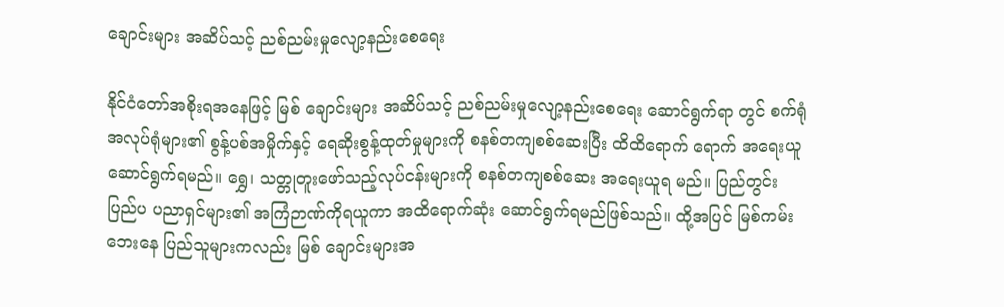ချောင်းများ အဆိပ်သင့် ညစ်ညမ်းမှုလျော့နည်းစေရေး

နိုင်ငံတော်အစိုးရအနေဖြင့် မြစ် ချောင်းများ အဆိပ်သင့် ညစ်ညမ်းမှုလျော့နည်းစေရေး ဆောင်ရွက်ရာ တွင် စက်ရုံ အလုပ်ရုံများ၏ စွန့်ပစ်အမှိုက်နှင့် ရေဆိုးစွန့်ထုတ်မှုများကို စနစ်တကျစစ်ဆေးပြီး ထိထိရောက် ရောက် အရေးယူဆောင်ရွက်ရမည်။ ရွှေ၊ သတ္တုတူးဖော်သည့်လုပ်ငန်းများကို စနစ်တကျစစ်ဆေး အရေးယူရ မည်။ ပြည်တွင်း ပြည်ပ ပညာရှင်များ၏ အကြံဉာဏ်ကိုရယူကာ အထိရောက်ဆုံး ဆောင်ရွက်ရမည်ဖြစ်သည်။ ထို့အပြင် မြစ်ကမ်းဘေးနေ ပြည်သူများကလည်း မြစ် ချောင်းများအ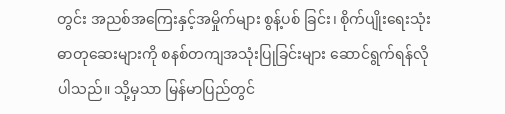တွင်း အညစ်အကြေးနှင့်အမှိုက်များ စွန့်ပစ် ခြင်း၊ စိုက်ပျိုးရေးသုံး ဓာတုဆေးများကို စနစ်တကျအသုံးပြုခြင်းများ ဆောင်ရွက်ရန်လိုပါသည်။ သို့မှသာ မြန်မာပြည်တွင်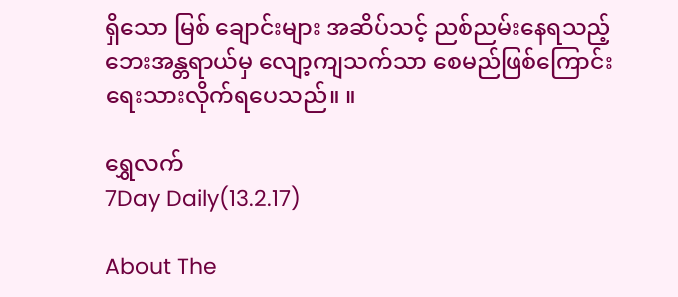ရှိသော မြစ် ချောင်းများ အဆိပ်သင့် ညစ်ညမ်းနေရသည့်ဘေးအန္တရာယ်မှ လျော့ကျသက်သာ စေမည်ဖြစ်ကြောင်း ရေးသားလိုက်ရပေသည်။ ။

ရွှေလက်
7Day Daily(13.2.17)

About The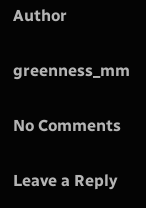Author

greenness_mm

No Comments

Leave a Reply